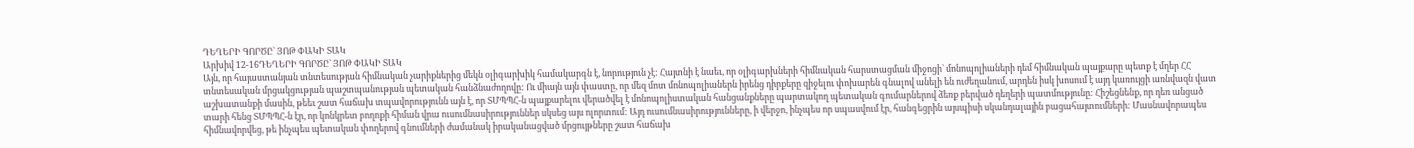ԴԵՂԵՐԻ ԳՈՐԾԸ` ՅՈԹ ՓԱԿԻ ՏԱԿ
Արխիվ 12-16ԴԵՂԵՐԻ ԳՈՐԾԸ` ՅՈԹ ՓԱԿԻ ՏԱԿ
Այն, որ հայաստանյան տնտեսության հիմնական չարիքներից մեկն օլիգարխիկ համակարգն է, նորություն չէ: Հայտնի է նաեւ, որ օլիգարխների հիմնական հարստացման միջոցի` մոնոպոլիաների դեմ հիմնական պայքարը պետք է մղեր ՀՀ տնտեսական մրցակցության պաշտպանության պետական հանձնաժողովը: Ու միայն այն փաստը, որ մեզ մոտ մոնոպոլիաներն իրենց դիրքերը զիջելու փոխարեն գնալով անելի են ուժեղանում, արդեն իսկ խոսում է այդ կառույցի առնվազն վատ աշխատանքի մասին, թեեւ շատ հաճախ տպավորությունն այն է, որ ՏՄՊՊՀ-ն պայքարելու վերածվել է մոնոպոլիստական հանցանքները պարտակող պետական գումարներով ձեռք բերված դեղերի պատմությունը: Հիշեցնենք, որ դեռ անցած տարի հենց ՏՄՊՊՀ-ն էր, որ կոնկրետ բողոքի հիման վրա ուսումնասիրություններ սկսեց այս ոլորտում: Այդ ուսումնասիրությունները, ի վերջո, ինչպես որ սպասվում էր, հանգեցրին այսպիսի սկանդալային բացահայտումների: Մասնավորապես հիմնավորվեց, թե ինչպես պետական փողերով գնումների ժամանակ իրականացված մրցույթները շատ հաճախ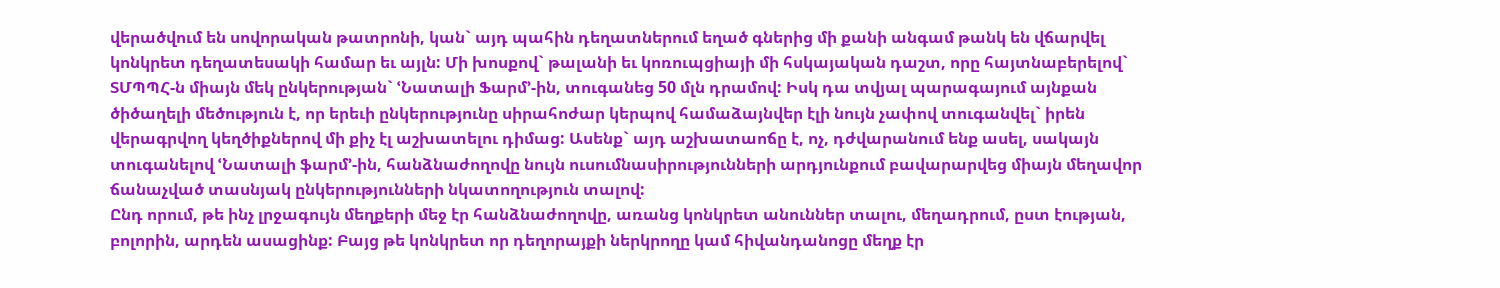վերածվում են սովորական թատրոնի, կան` այդ պահին դեղատներում եղած գներից մի քանի անգամ թանկ են վճարվել կոնկրետ դեղատեսակի համար եւ այլն: Մի խոսքով` թալանի եւ կոռուպցիայի մի հսկայական դաշտ, որը հայտնաբերելով` ՏՄՊՊՀ-ն միայն մեկ ընկերության` ՙՆատալի Ֆարմ՚-ին, տուգանեց 50 մլն դրամով: Իսկ դա տվյալ պարագայում այնքան ծիծաղելի մեծություն է, որ երեւի ընկերությունը սիրահոժար կերպով համաձայնվեր էլի նույն չափով տուգանվել` իրեն վերագրվող կեղծիքներով մի քիչ էլ աշխատելու դիմաց: Ասենք` այդ աշխատաոճը է, ոչ, դժվարանում ենք ասել, սակայն տուգանելով ՙՆատալի ֆարմ՚-ին, հանձնաժողովը նույն ուսումնասիրությունների արդյունքում բավարարվեց միայն մեղավոր ճանաչված տասնյակ ընկերությունների նկատողություն տալով:
Ընդ որում, թե ինչ լրջագույն մեղքերի մեջ էր հանձնաժողովը, առանց կոնկրետ անուններ տալու, մեղադրում, ըստ էության, բոլորին, արդեն ասացինք: Բայց թե կոնկրետ որ դեղորայքի ներկրողը կամ հիվանդանոցը մեղք էր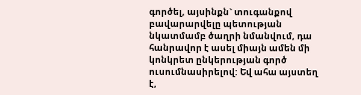գործել, այսինքն` տուգանքով բավարարվելը պետության նկատմամբ ծաղրի նմանվում, դա հանրավոր է ասել միայն ամեն մի կոնկրետ ընկերության գործ ուսումնասիրելով: Եվ ահա այստեղ է,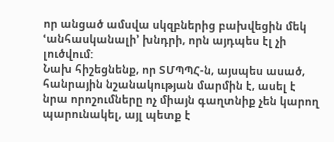որ անցած ամսվա սկզբներից բախվեցին մեկ ՙանհասկանալի՚ խնդրի, որն այդպես էլ չի լուծվում:
Նախ հիշեցնենք, որ ՏՄՊՊՀ-ն, այսպես ասած, հանրային նշանակության մարմին է, ասել է նրա որոշումները ոչ միայն գաղտնիք չեն կարող պարունակել, այլ պետք է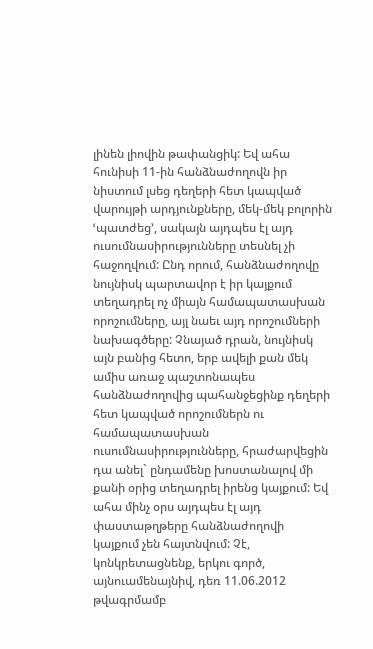լինեն լիովին թափանցիկ: Եվ ահա հունիսի 11-ին հանձնաժողովն իր նիստում լսեց դեղերի հետ կապված վարույթի արդյունքները, մեկ-մեկ բոլորին ՙպատժեց՚, սակայն այդպես էլ այդ ուսումնասիրությունները տեսնել չի հաջողվում: Ընդ որում, հանձնաժողովը նույնիսկ պարտավոր է իր կայքում տեղադրել ոչ միայն համապատասխան որոշումները, այլ նաեւ այդ որոշումների նախագծերը: Չնայած դրան, նույնիսկ այն բանից հետո, երբ ավելի քան մեկ ամիս առաջ պաշտոնապես հանձնաժողովից պահանջեցինք դեղերի հետ կապված որոշումներն ու համապատասխան ուսումնասիրությունները, հրաժարվեցին դա անել` ընդամենը խոստանալով մի քանի օրից տեղադրել իրենց կայքում: Եվ ահա մինչ օրս այդպես էլ այդ փաստաթղթերը հանձնաժողովի կայքում չեն հայտնվում: Չէ, կոնկրետացնենք, երկու գործ, այնուամենայնիվ, դեռ 11.06.2012 թվագրմամբ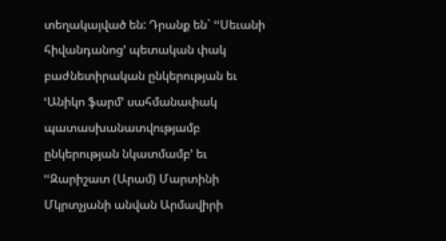տեղակայված են: Դրանք են` ՙՙՍեւանի հիվանդանոց՚ պետական փակ բաժնետիրական ընկերության եւ ՙԱնիկո ֆարմ՚ սահմանափակ պատասխանատվությամբ ընկերության նկատմամբ՚ եւ ՙՙԶարիշատ (Արամ) Մարտինի Մկրտչյանի անվան Արմավիրի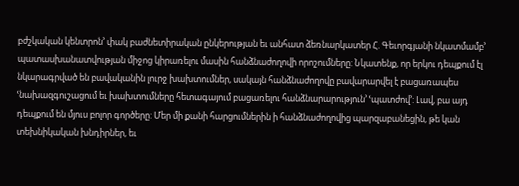բժշկական կենտրոն՚ փակ բաժնետիրական ընկերության եւ անհատ ձեռնարկատեր Հ. Գեւորգյանի նկատմամբ՚ պատասխանատվության միջոց կիրառելու մասին հանձնաժողովի որոշումները: Նկատենք, որ երկու դեպքում էլ նկարագրված են բավականին լուրջ խախտումներ, սակայն հանձնաժողովը բավարարվել է բացառապես ՙնախազգուշացում եւ խախտումները հետագայում բացառելու հանձնարարություն՚ ՙպատժով՚: Լավ, բա այդ դեպքում են մյուս բոլոր գործերը: Մեր մի քանի հարցումներին ի հանձնաժողովից պարզաբանեցին, թե կան տեխնիկական խնդիրներ, եւ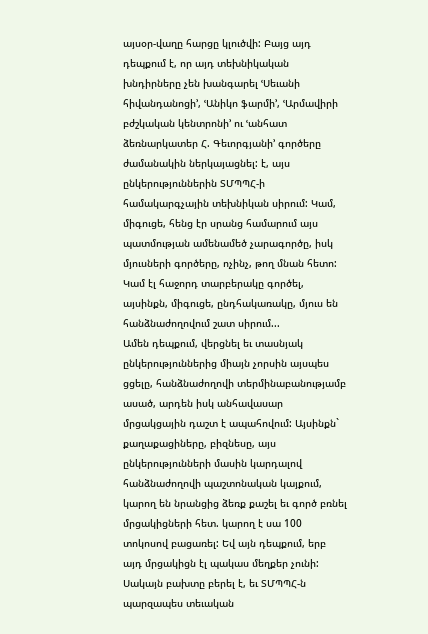այսօր-վաղը հարցը կլուծվի: Բայց այդ դեպքում է, որ այդ տեխնիկական խնդիրները չեն խանգարել ՙՍեւանի հիվանդանոցի՚, ՙԱնիկո ֆարմի՚, ՙԱրմավիրի բժշկական կենտրոնի՚ ու ՙանհատ ձեռնարկատեր Հ. Գեւորգյանի՚ գործերը ժամանակին ներկայացնել: է, այս ընկերություններին ՏՄՊՊՀ-ի համակարգչային տեխնիկան սիրում: Կամ, միգուցե, հենց էր սրանց համարում այս պատմության ամենամեծ չարագործը, իսկ մյուսների գործերը, ոչինչ, թող մնան հետո: Կամ էլ հաջորդ տարբերակը գործել, այսինքն, միգուցե, ընդհակառակը, մյուս են հանձնաժողովում շատ սիրում...
Ամեն դեպքում, վերցնել եւ տասնյակ ընկերություններից միայն չորսին այսպես ցցելը, հանձնաժողովի տերմինաբանությամբ ասած, արդեն իսկ անհավասար մրցակցային դաշտ է ապահովում: Այսինքն` քաղաքացիները, բիզնեսը, այս ընկերությունների մասին կարդալով հանձնաժողովի պաշտոնական կայքում, կարող են նրանցից ձեռք քաշել եւ գործ բռնել մրցակիցների հետ. կարող է սա 100 տոկոսով բացառել: Եվ այն դեպքում, երբ այդ մրցակիցն էլ պակաս մեղքեր չունի: Սակայն բախտը բերել է, եւ ՏՄՊՊՀ-ն պարզապես տեւական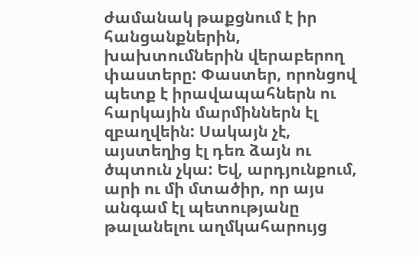ժամանակ թաքցնում է իր հանցանքներին, խախտումներին վերաբերող փաստերը: Փաստեր, որոնցով պետք է իրավապահներն ու հարկային մարմիններն էլ զբաղվեին: Սակայն չէ, այստեղից էլ դեռ ձայն ու ծպտուն չկա: Եվ, արդյունքում, արի ու մի մտածիր, որ այս անգամ էլ պետությանը թալանելու աղմկահարույց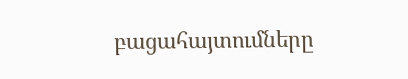բացահայտումները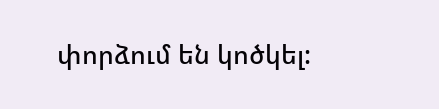փորձում են կոծկել: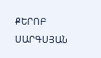ՔԵՐՈԲ ՍԱՐԳՍՅԱՆ